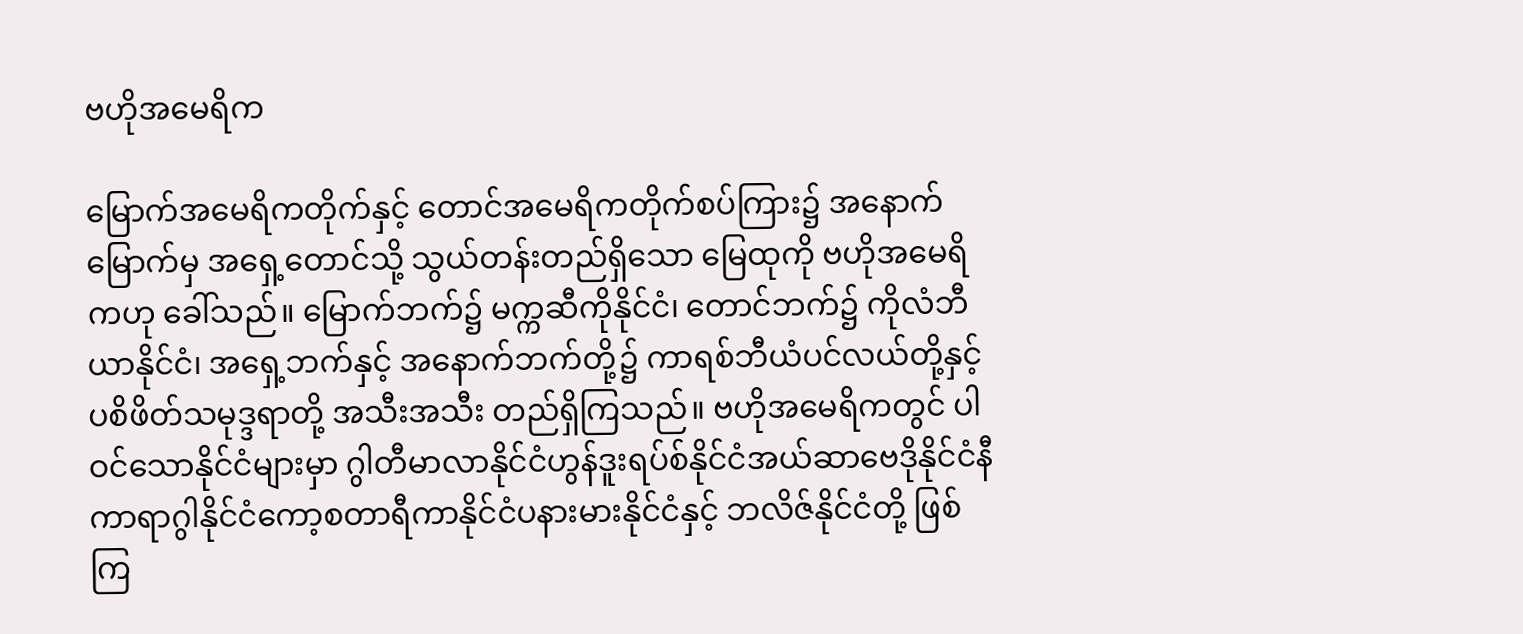ဗဟိုအမေရိက

မြောက်အမေရိကတိုက်နှင့် တောင်အမေရိကတိုက်စပ်ကြား၌ အနောက်မြောက်မှ အရှေ့တောင်သို့ သွယ်တန်းတည်ရှိသော မြေထုကို ဗဟိုအမေရိကဟု ခေါ်သည်။ မြောက်ဘက်၌ မက္ကဆီကိုနိုင်ငံ၊ တောင်ဘက်၌ ကိုလံဘီယာနိုင်ငံ၊ အရှေ့ဘက်နှင့် အနောက်ဘက်တို့၌ ကာရစ်ဘီယံပင်လယ်တို့နှင့် ပစိဖိတ်သမုဒ္ဒရာတို့ အသီးအသီး တည်ရှိကြသည်။ ဗဟိုအမေရိကတွင် ပါဝင်သောနိုင်ငံများမှာ ဂွါတီမာလာနိုင်ငံဟွန်ဒူးရပ်စ်နိုင်ငံအယ်ဆာဗေဒိုနိုင်ငံနီကာရာဂွါနိုင်ငံကော့စတာရီကာနိုင်ငံပနားမားနိုင်ငံနှင့် ဘလိဇ်နိုင်ငံတို့ ဖြစ်ကြ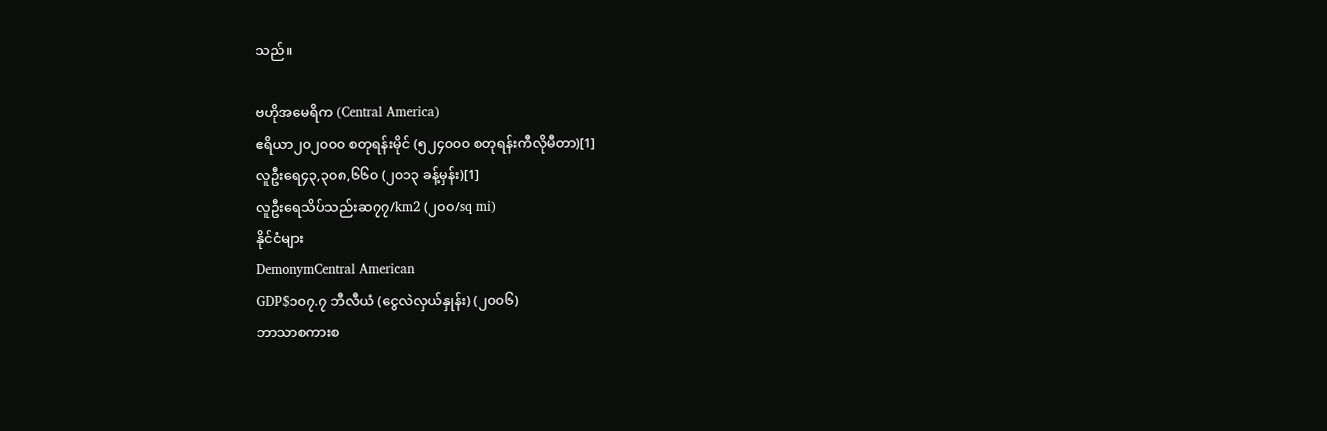သည်။

ဗဟိုအမေရိက (Central America)
ဧရိယာ၂၀၂၀၀၀ စတုရန်းမိုင် (၅၂၄၀၀၀ စတုရန်းကီလိုမီတာ)[1]
လူဦးရေ၄၃,၃၀၈,၆၆၀ (၂၀၁၃ ခန့်မှန်း)[1]
လူဦးရေသိပ်သည်းဆ၇၇/km2 (၂၀၀/sq mi)
နိုင်ငံများ
DemonymCentral American
GDP$၁၀၇.၇ ဘီလီယံ (ငွေလဲလှယ်နှုန်း) (၂၀၀၆)
ဘာသာစကားစ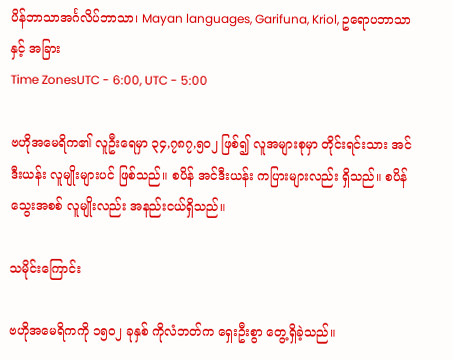ပိန်ဘာသာအင်္ဂလိပ်ဘာသာ၊ Mayan languages, Garifuna, Kriol, ဥရောပဘာသာ နှင့် အခြား
Time ZonesUTC - 6:00, UTC - 5:00

ဗဟိုအမေရိက၏ လူဦးရေမှာ ၃၄,၇၈၇,၅၀၂ ဖြစ်၍ လူအများစုမှာ တိုင်းရင်းသား အင်ဒီးယန်း လူမျိုးများပင် ဖြစ်သည်။ စပိန် အင်ဒီးယန်း ကပြားများလည်း ရှိသည်။ စပိန်သွေးအစစ် လူမျိုးလည်း အနည်းငယ်ရှိသည်။

သမိုင်းကြောင်း

ဗဟိုအမေရိကကို ၁၅ဝ၂ ခုနှစ် ကိုလံဘတ်က ရှေးဦးစွာ တွေ့ရှိခဲ့သည်။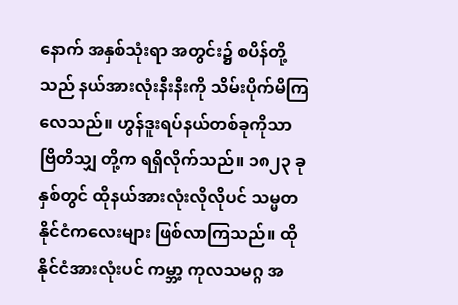နောက် အနှစ်သုံးရာ အတွင်း၌ စပိန်တို့သည် နယ်အားလုံးနီးနီးကို သိမ်းပိုက်မိကြလေသည်။ ဟွန်ဒူးရပ်နယ်တစ်ခုကိုသာ ဗြိတိသျှ တို့က ရရှိလိုက်သည်။ ၁၈၂၃ ခုနှစ်တွင် ထိုနယ်အားလုံးလိုလိုပင် သမ္မတနိုင်ငံကလေးများ ဖြစ်လာကြသည်။ ထိုနိုင်ငံအားလုံးပင် ကမ္ဘာ့ ကုလသမဂ္ဂ အ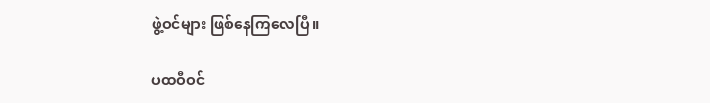ဖွဲ့ဝင်များ ဖြစ်နေကြလေပြီ။

ပထဝီဝင်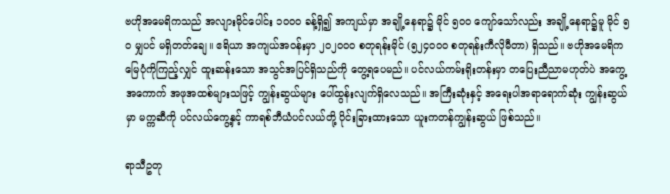ဗဟိုအမေရိကသည် အလျားမိုင်ပေါင်း ၁ဝဝဝ ခန့်ရှိ၍ အကျယ်မှာ အချို့နေရာ၌ မိုင် ၅ဝဝ ကျော်သော်လည်း အချို့နေရာ၌မူ မိုင် ၅ဝ မျှပင် မရှိတတ်ချေ။ ဧရိယာ အကျယ်အဝန်းမှာ ၂၀၂၀၀၀ စတုရန်းမိုင် (၅၂၄၀၀၀ စတုရန်းကီလိုမီတာ) ရှိသည်။ ဗဟိုအမေရိကမြေပုံကိုကြည့်လျှင် ထူးဆန်းသော အသွင်အပြင်ရှိသည်ကို တွေ့ရပေမည်။ ပင်လယ်ကမ်းရိုးတန်းမှာ တပြေးညီညာမဟုတ်ပဲ အကွေ့အကောက် အဖုအထစ်များသဖြင့် ကျွန်းဆွယ်များ ပေါ်ထွန်းလျက်ရှိလေသည်။ အကြီးဆုံးနှင့် အရေးပါအရာရောက်ဆုံး ကျွန်းဆွယ်မှာ မက္ကဆီကို ပင်လယ်ကွေ့နှင့် ကာရစ်ဘီယံပင်လယ်တို့ ပိုင်းခြားထားသော ယူးကတန်ကျွန်းဆွယ် ဖြစ်သည်။

ရာသီဥတု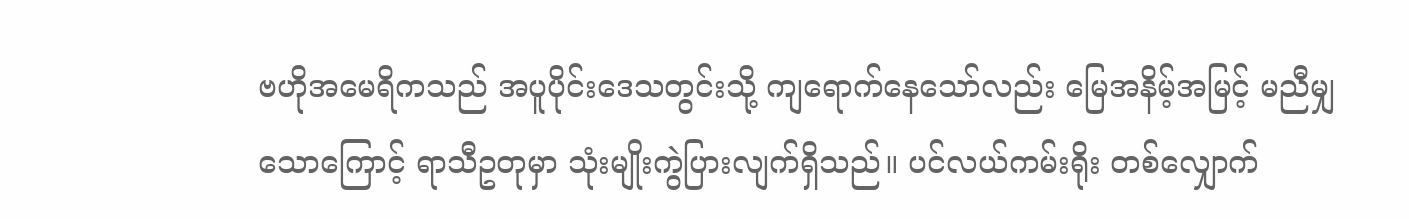ဗဟိုအမေရိကသည် အပူပိုင်းဒေသတွင်းသို့ ကျရောက်နေသော်လည်း မြေအနိမ့်အမြင့် မညီမျှသောကြောင့် ရာသီဥတုမှာ သုံးမျိုးကွဲပြားလျက်ရှိသည်။ ပင်လယ်ကမ်းရိုး တစ်လျှောက်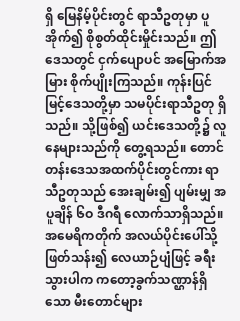ရှိ မြေနိမ့်ပိုင်းတွင် ရာသီဥတုမှာ ပူအိုက်၍ စိုစွတ်ထိုင်းမှိုင်းသည်။ ဤဒေသတွင် ငှက်ပျောပင် အမြောက်အမြား စိုက်ပျိုးကြသည်။ ကုန်းပြင်မြင့်ဒေသတို့မှာ သမပိုင်းရာသီဥတု ရှိသည်။ သို့ဖြစ်၍ ယင်းဒေသတို့၌ လူနေများသည်ကို တွေ့ရသည်။ တောင်တန်းဒေသအထက်ပိုင်းတွင်ကား ရာသီဥတုသည် အေးချမ်း၍ ပျမ်းမျှ အပူချိန် ၆ဝ ဒီဂရီ လောက်သာရှိသည်။ အမေရိကတိုက် အလယ်ပိုင်းပေါ်သို့ ဖြတ်သန်း၍ လေယာဉ်ပျံဖြင့် ခရီးသွားပါက ကတော့ခွက်သဏ္ဌာန်ရှိသော မီးတောင်များ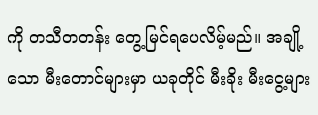ကို တသီတတန်း တွေ့မြင်ရပေလိမ့်မည်။ အချို့သော မီးတောင်များမှာ ယခုတိုင် မီးခိုး မီးငွေ့များ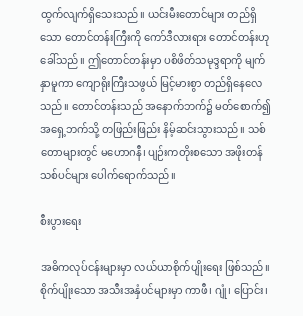ထွက်လျက်ရှိသေးသည်။ ယင်းမီးတောင်များ တည်ရှိသော တောင်တန်းကြီးကို ကော်ဒီလားရား တောင်တန်းဟု ခေါ်သည်။ ဤတောင်တန်းမှာ ပစိဖိတ်သမုဒ္ဒရာကို မျက်နှာမူကာ ကျောရိုးကြီးသဖွယ် မြင့်မားစွာ တည်ရှိနေလေသည်။ တောင်တန်းသည် အနောက်ဘက်၌ မတ်စောက်၍ အရှေ့ဘက်သို့ တဖြည်းဖြည်း နိမ့်ဆင်းသွားသည်။ သစ်တောများတွင် မဟောဂနီ၊ ပျဉ်းကတိုးစသော အဖိုးတန် သစ်ပင်များ ပေါက်ရောက်သည်။

စီးပွားရေး

အဓိကလုပ်ငန်းများမှာ လယ်ယာစိုက်ပျိုးရေး ဖြစ်သည်။ စိုက်ပျိုးသော အသီးအနှံပင်များမှာ ကာဖီ၊ ဂျုံ၊ ပြောင်း၊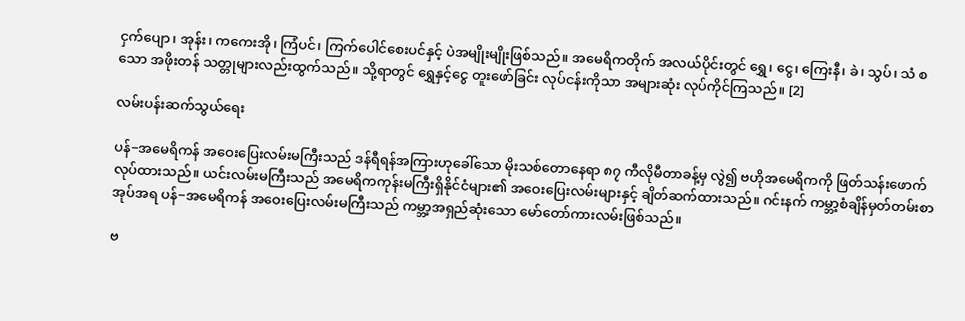ငှက်ပျော၊ အုန်း၊ ကကေးအို၊ ကြံပင်၊ ကြက်ပေါင်စေးပင်နှင့် ပဲအမျိုးမျိုးဖြစ်သည်။ အမေရိကတိုက် အလယ်ပိုင်းတွင် ရွှေ၊ ငွေ၊ ကြေးနီ၊ ခဲ၊ သွပ်၊ သံ စသော အဖိုးတန် သတ္တုများလည်းထွက်သည်။ သို့ရာတွင် ရွှေနှင့်ငွေ တူးဖော်ခြင်း လုပ်ငန်းကိုသာ အများဆုံး လုပ်ကိုင်ကြသည်။ [2]

လမ်းပန်းဆက်သွယ်ရေး

ပန်−အမေရိကန် အဝေးပြေးလမ်းမကြီးသည် ဒန်ရီရန်အကြားဟုခေါ်သော မိုးသစ်တောနေရာ ၈၇ ကီလိုမီတာခန့်မှ လွဲ၍ ဗဟိုအမေရိကကို ဖြတ်သန်းဖောက်လုပ်ထားသည်။ ယင်းလမ်းမကြီးသည် အမေရိကကုန်းမကြီးရှိနိုင်ငံများ၏ အဝေးပြေးလမ်းများနှင့် ချိတ်ဆက်ထားသည်။ ဂင်းနက် ကမ္ဘာ့စံချိန်မှတ်တမ်းစာအုပ်အရ ပန်−အမေရိကန် အဝေးပြေးလမ်းမကြီးသည် ကမ္ဘာ့အရှည်ဆုံးသော မော်တော်ကားလမ်းဖြစ်သည်။

ဗ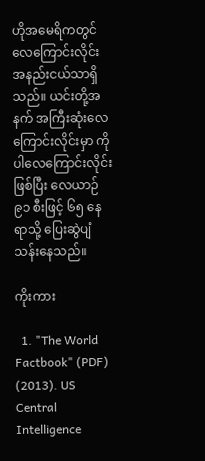ဟိုအမေရိကတွင် လေကြောင်းလိုင်းအနည်းငယ်သာရှိသည်။ ယင်းတို့အနက် အကြီးဆုံးလေကြောင်းလိုင်းမှာ ကိုပါလေကြောင်းလိုင်းဖြစ်ပြီး လေယာဉ် ၉၁ စီးဖြင့် ၆၅ နေရာသို့ ပြေးဆွဲပျံသန်းနေသည်။

ကိုးကား

  1. "The World Factbook" (PDF) (2013). US Central Intelligence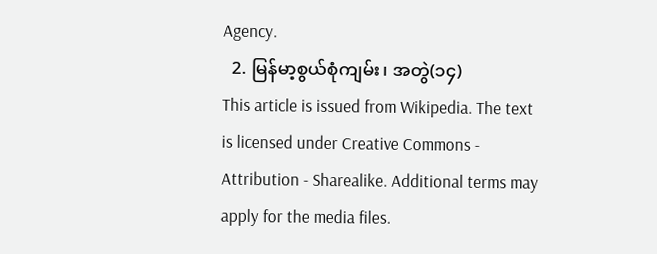Agency.
  2. မြန်မာ့စွယ်စုံကျမ်း၊ အတွဲ(၁၄)
This article is issued from Wikipedia. The text is licensed under Creative Commons - Attribution - Sharealike. Additional terms may apply for the media files.